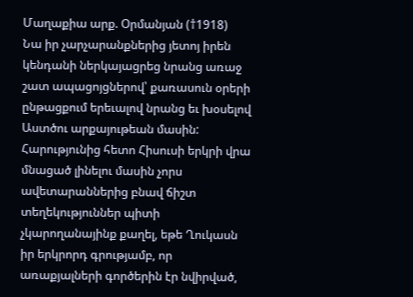Մաղաքիա արք. Օրմանյան (†1918)
Նա իր չարչարանքներից յետոյ իրեն կենդանի ներկայացրեց նրանց առաջ շատ ապացոյցներով՝ քառասուն օրերի ընթացքում երեւալով նրանց եւ խօսելով Աստծու արքայութեան մասին:
Հարությունից հետո Հիսուսի երկրի վրա մնացած լինելու մասին չորս ավետարաններից բնավ ճիշտ տեղեկություններ պիտի չկարողանայինք քաղել, եթե Ղուկասն իր երկրորդ գրությամբ, որ առաքյալների գործերին էր նվիրված,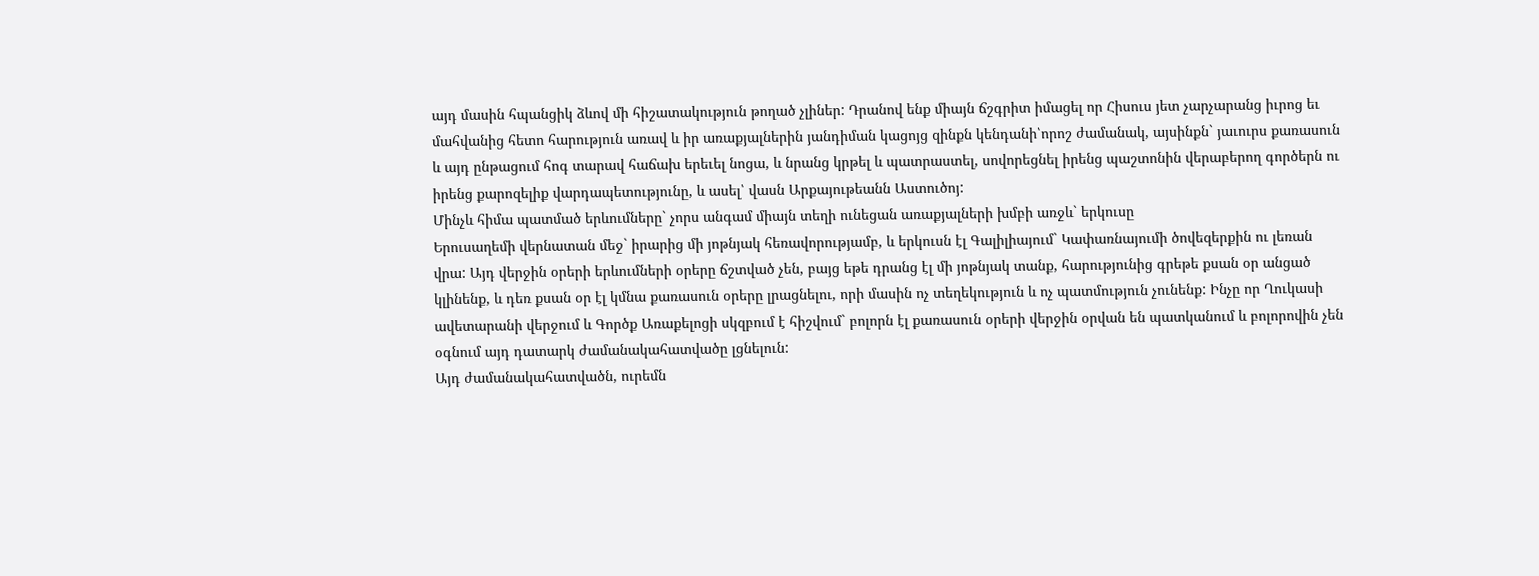այդ մասին հպանցիկ ձևով մի հիշատակություն թողած չլիներ: Դրանով ենք միայն ճշգրիտ իմացել որ Հիսուս յետ չարչարանց իւրոց եւ մահվանից հետո հարություն առավ և իր առաքյալներին յանդիման կացոյց զինքն կենդանի՝որոշ ժամանակ, այսինքն` յաւուրս քառասուն և այդ ընթացում հոգ տարավ հաճախ երեւել նոցա, և նրանց կրթել և պատրաստել, սովորեցնել իրենց պաշտոնին վերաբերող գործերն ու իրենց քարոզելիք վարդապետությունը, և ասել՝ վասն Արքայութեանն Աստուծոյ:
Մինչև հիմա պատմած երևումները` չորս անգամ միայն տեղի ունեցան առաքյալների խմբի առջև` երկուսը
Երուսաղեմի վերնատան մեջ` իրարից մի յոթնյակ հեռավորությամբ, և երկուսն էլ Գալիլիայում` Կափառնայումի ծովեզերքին ու լեռան վրա: Այդ վերջին օրերի երևումների օրերը ճշտված չեն, բայց եթե դրանց էլ մի յոթնյակ տանք, հարությունից գրեթե քսան օր անցած կլինենք, և դեռ քսան օր էլ կմնա քառասուն օրերը լրացնելու, որի մասին ոչ տեղեկություն և ոչ պատմություն չունենք: Ինչը որ Ղուկասի ավետարանի վերջում և Գործք Առաքելոցի սկզբում է հիշվում` բոլորն էլ քառասուն օրերի վերջին օրվան են պատկանում և բոլորովին չեն օգնում այդ դատարկ ժամանակահատվածը լցնելուն:
Այդ ժամանակահատվածն, ուրեմն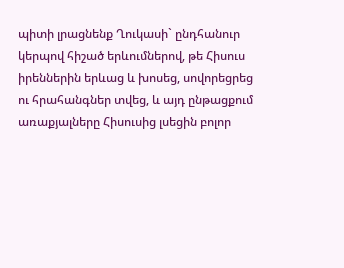պիտի լրացնենք Ղուկասի` ընդհանուր կերպով հիշած երևումներով, թե Հիսուս իրեններին երևաց և խոսեց, սովորեցրեց ու հրահանգներ տվեց, և այդ ընթացքում առաքյալները Հիսուսից լսեցին բոլոր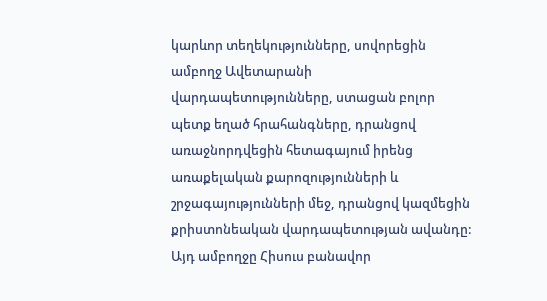կարևոր տեղեկությունները, սովորեցին ամբողջ Ավետարանի վարդապետությունները, ստացան բոլոր պետք եղած հրահանգները, դրանցով առաջնորդվեցին հետագայում իրենց առաքելական քարոզությունների և շրջագայությունների մեջ, դրանցով կազմեցին քրիստոնեական վարդապետության ավանդը:
Այդ ամբողջը Հիսուս բանավոր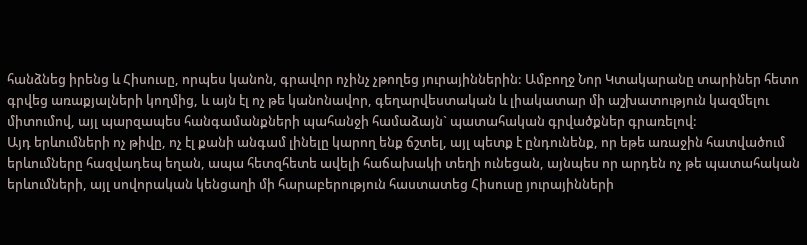հանձնեց իրենց և Հիսուսը, որպես կանոն, գրավոր ոչինչ չթողեց յուրայիններին: Ամբողջ Նոր Կտակարանը տարիներ հետո գրվեց առաքյալների կողմից, և այն էլ ոչ թե կանոնավոր, գեղարվեստական և լիակատար մի աշխատություն կազմելու միտումով, այլ պարզապես հանգամանքների պահանջի համաձայն` պատահական գրվածքներ գրառելով:
Այդ երևումների ոչ թիվը, ոչ էլ քանի անգամ լինելը կարող ենք ճշտել, այլ պետք է ընդունենք, որ եթե առաջին հատվածում երևումները հազվադեպ եղան, ապա հետզհետե ավելի հաճախակի տեղի ունեցան, այնպես որ արդեն ոչ թե պատահական երևումների, այլ սովորական կենցաղի մի հարաբերություն հաստատեց Հիսուսը յուրայինների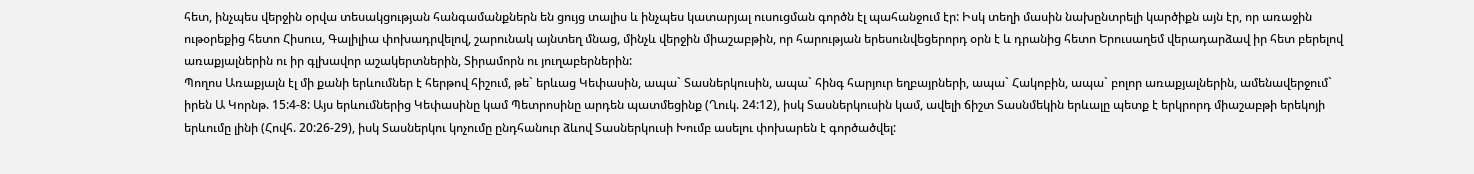հետ, ինչպես վերջին օրվա տեսակցության հանգամանքներն են ցույց տալիս և ինչպես կատարյալ ուսուցման գործն էլ պահանջում էր: Իսկ տեղի մասին նախընտրելի կարծիքն այն էր, որ առաջին ութօրեքից հետո Հիսուս, Գալիլիա փոխադրվելով, շարունակ այնտեղ մնաց, մինչև վերջին միաշաբթին, որ հարության երեսունվեցերորդ օրն է և դրանից հետո Երուսաղեմ վերադարձավ իր հետ բերելով առաքյալներին ու իր գլխավոր աշակերտներին, Տիրամորն ու յուղաբերներին:
Պողոս Առաքյալն էլ մի քանի երևումներ է հերթով հիշում, թե` երևաց Կեփասին, ապա` Տասներկուսին, ապա` հինգ հարյուր եղբայրների, ապա` Հակոբին, ապա` բոլոր առաքյալներին, ամենավերջում` իրեն Ա Կորնթ. 15:4-8: Այս երևումներից Կեփասինը կամ Պետրոսինը արդեն պատմեցինք (Ղուկ. 24:12), իսկ Տասներկուսին կամ, ավելի ճիշտ Տասնմեկին երևալը պետք է երկրորդ միաշաբթի երեկոյի երևումը լինի (Հովհ. 20:26-29), իսկ Տասներկու կոչումը ընդհանուր ձևով Տասներկուսի Խումբ ասելու փոխարեն է գործածվել: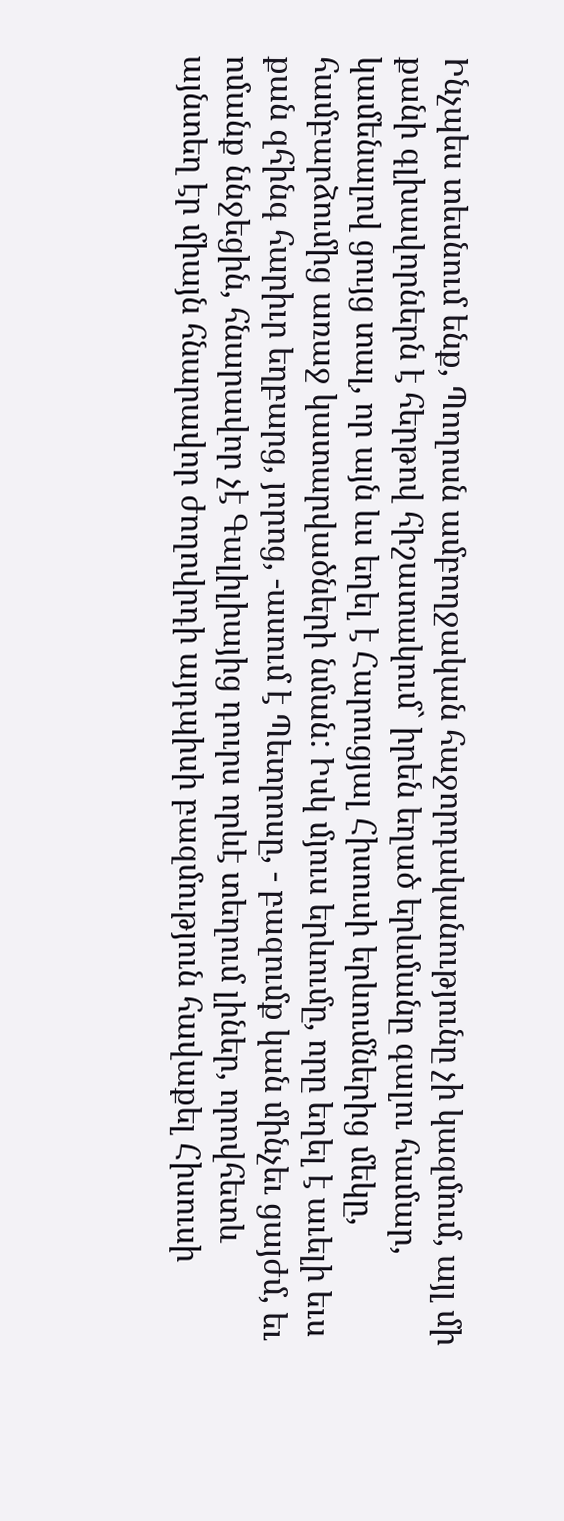Ինչպես տեսնում ենք, Պողոսն ամբողջական հաջորդականությունը չի կազմում, այլ մի քանի գլխավորներն է հերթով հիշատակում` իրեն եղած երևմանը գալու համար, կամենալով ցույց տալ, որ այն ևս եղել է Հարուցյալ Հիսուսի երևումներից մեկը, համբարձումից առաջ կատարվածների նման: Իսկ մյուս երևումը, որը եղել է աւելի եւս քան զհինգ հարիւր եղբարց, յորոց, -ասում է Պետրոսը, - բազումք կան մինչեւ ցայժմ, եւ ոմանք ննջեցին, հնարավոր չէ Գալիլիայից դուրս որևէ տեղում լիներ, որովհետև այնտեղ էր միայն հնարավոր ժողովրդի այդպիսի բազմություն հավաքել Հիսուսի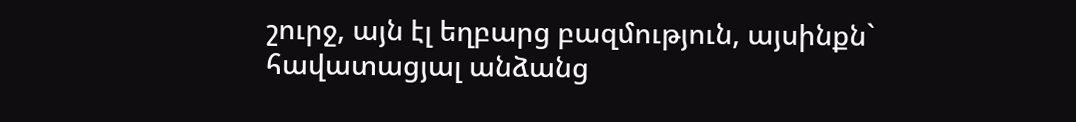շուրջ, այն էլ եղբարց բազմություն, այսինքն` հավատացյալ անձանց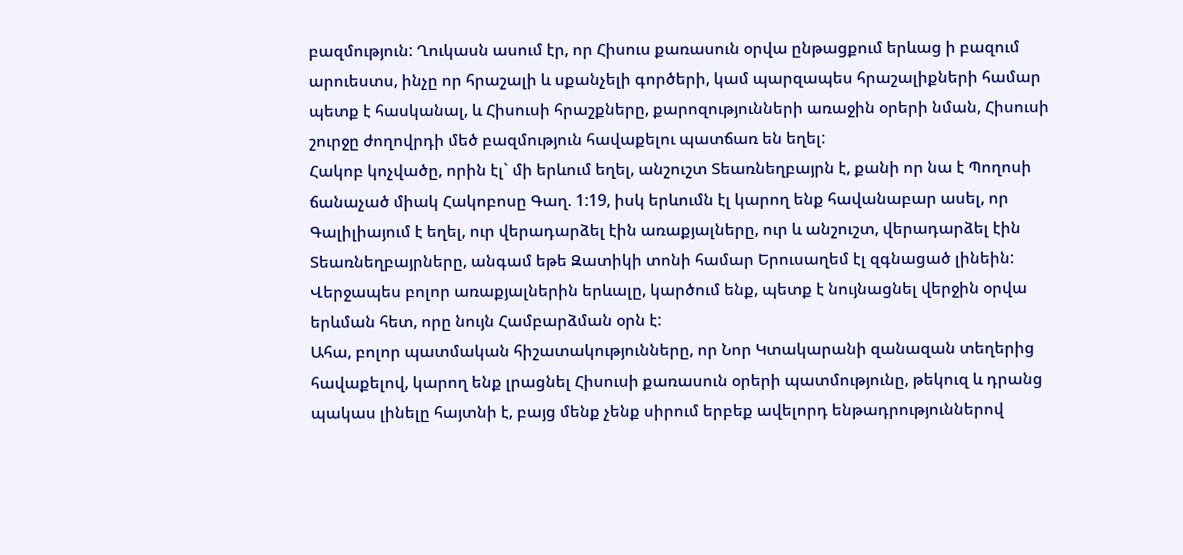բազմություն: Ղուկասն ասում էր, որ Հիսուս քառասուն օրվա ընթացքում երևաց ի բազում արուեստս, ինչը որ հրաշալի և սքանչելի գործերի, կամ պարզապես հրաշալիքների համար պետք է հասկանալ, և Հիսուսի հրաշքները, քարոզությունների առաջին օրերի նման, Հիսուսի շուրջը ժողովրդի մեծ բազմություն հավաքելու պատճառ են եղել:
Հակոբ կոչվածը, որին էլ` մի երևում եղել, անշուշտ Տեառնեղբայրն է, քանի որ նա է Պողոսի ճանաչած միակ Հակոբոսը Գաղ. 1:19, իսկ երևումն էլ կարող ենք հավանաբար ասել, որ Գալիլիայում է եղել, ուր վերադարձել էին առաքյալները, ուր և անշուշտ, վերադարձել էին Տեառնեղբայրները, անգամ եթե Զատիկի տոնի համար Երուսաղեմ էլ զգնացած լինեին: Վերջապես բոլոր առաքյալներին երևալը, կարծում ենք, պետք է նույնացնել վերջին օրվա երևման հետ, որը նույն Համբարձման օրն է:
Ահա, բոլոր պատմական հիշատակությունները, որ Նոր Կտակարանի զանազան տեղերից հավաքելով, կարող ենք լրացնել Հիսուսի քառասուն օրերի պատմությունը, թեկուզ և դրանց պակաս լինելը հայտնի է, բայց մենք չենք սիրում երբեք ավելորդ ենթադրություններով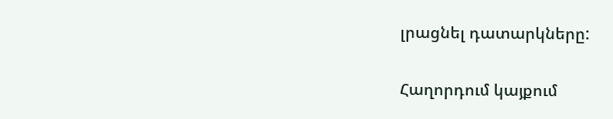լրացնել դատարկները:

Հաղորդում կայքում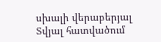սխալի վերաբերյալ
Տվյալ հատվածում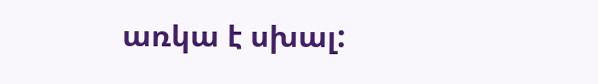առկա է սխալ: